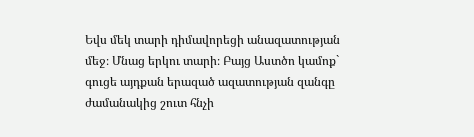Եվս մեկ տարի դիմավորեցի անազատության մեջ։ Մնաց երկու տարի։ Բայց Աստծո կամոք` գուցե այդքան երազած ազատության զանգը ժամանակից շուտ հնչի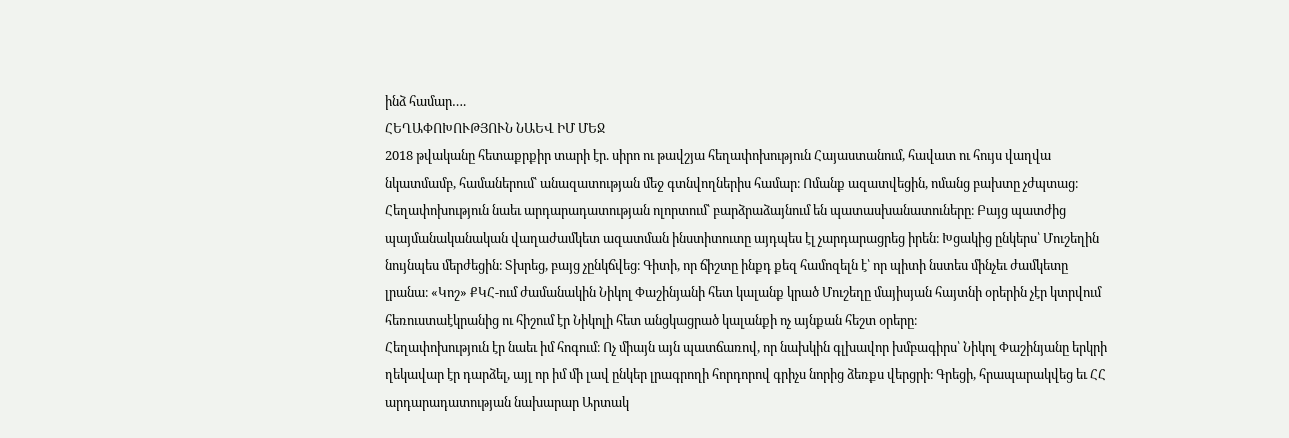ինձ համար….
ՀԵՂԱՓՈԽՈՒԹՅՈՒՆ ՆԱԵՎ ԻՄ ՄԵՋ
2018 թվականը հետաքրքիր տարի էր. սիրո ու թավշյա հեղափոխություն Հայաստանում, հավատ ու հույս վաղվա նկատմամբ, համաներում՝ անազատության մեջ գտնվողներիս համար։ Ոմանք ազատվեցին, ոմանց բախտը չժպտաց։ Հեղափոխություն նաեւ արդարադատության ոլորտում՝ բարձրաձայնում են պատասխանատուները։ Բայց պատժից պայմանականական վաղաժամկետ ազատման ինստիտուտը այդպես էլ չարդարացրեց իրեն։ Խցակից ընկերս՝ Մուշեղին նույնպես մերժեցին։ Տխրեց, բայց չընկճվեց։ Գիտի, որ ճիշտը ինքդ քեզ համոզելն է՝ որ պիտի նստես մինչեւ ժամկետը լրանա։ «Կոշ» ՔԿՀ-ում ժամանակին Նիկոլ Փաշինյանի հետ կալանք կրած Մուշեղը մայիսյան հայտնի օրերին չէր կտրվում հեռուստաէկրանից ու հիշում էր Նիկոլի հետ անցկացրած կալանքի ոչ այնքան հեշտ օրերը։
Հեղափոխություն էր նաեւ իմ հոգում։ Ոչ միայն այն պատճառով, որ նախկին գլխավոր խմբագիրս՝ Նիկոլ Փաշինյանը երկրի ղեկավար էր դարձել, այլ որ իմ մի լավ ընկեր լրագրողի հորդորով գրիչս նորից ձեռքս վերցրի։ Գրեցի, հրապարակվեց եւ ՀՀ արդարադատության նախարար Արտակ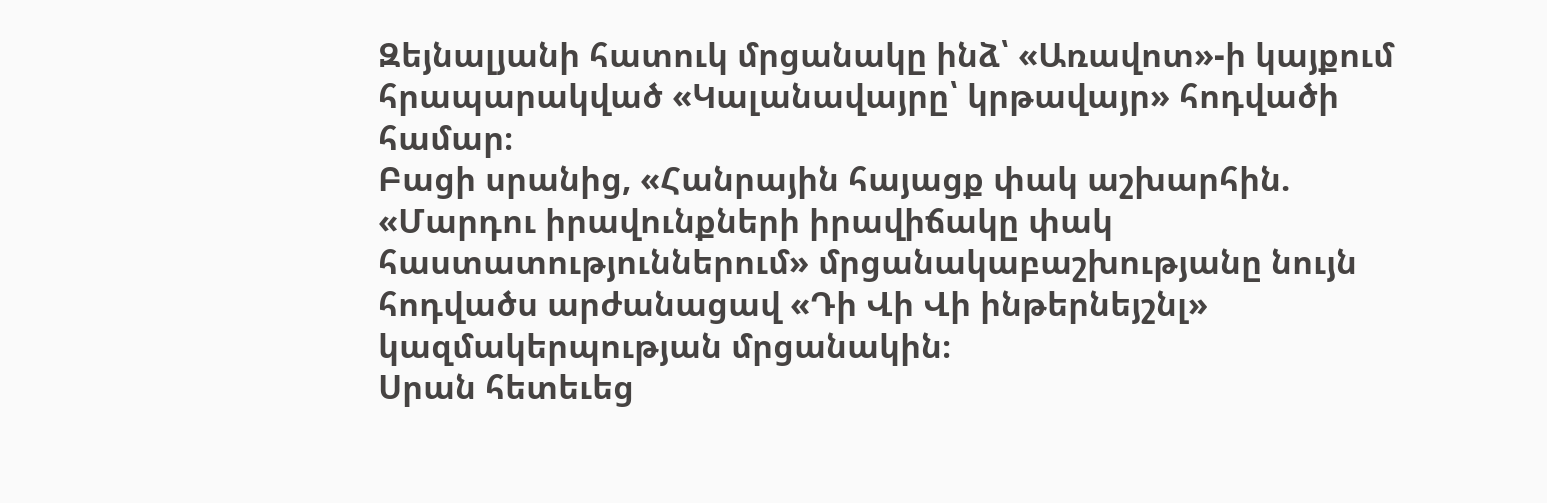Զեյնալյանի հատուկ մրցանակը ինձ՝ «Առավոտ»-ի կայքում հրապարակված «Կալանավայրը՝ կրթավայր» հոդվածի համար։
Բացի սրանից, «Հանրային հայացք փակ աշխարհին. «Մարդու իրավունքների իրավիճակը փակ հաստատություններում» մրցանակաբաշխությանը նույն հոդվածս արժանացավ «Դի Վի Վի ինթերնեյշնլ» կազմակերպության մրցանակին։
Սրան հետեւեց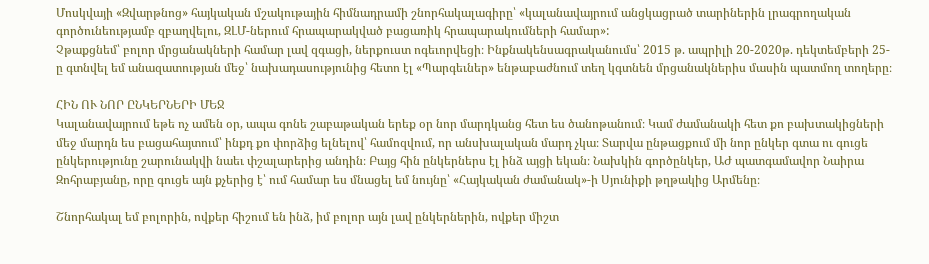Մոսկվայի «Զվարթնոց» հայկական մշակութային հիմնադրամի շնորհակալագիրը՝ «կալանավայրում անցկացրած տարիներին լրագրողական գործունեությամբ զբաղվելու, ԶԼՄ-ներում հրապարակված բացառիկ հրապարակումների համար»:
Չթաքցնեմ՝ բոլոր մրցանակների համար լավ զգացի, ներքուստ ոգեւորվեցի։ Ինքնակենսագրականումս՝ 2015 թ. ապրիլի 20-2020թ. դեկտեմբերի 25-ը գտնվել եմ անազատության մեջ՝ նախադասությունից հետո էլ «Պարգեւներ» ենթաբաժնում տեղ կգտնեն մրցանակներիս մասին պատմող տողերը։

ՀԻՆ ՈՒ ՆՈՐ ԸՆԿԵՐՆԵՐԻ ՄԵՋ
Կալանավայրում եթե ոչ ամեն օր, ապա գոնե շաբաթական երեք օր նոր մարդկանց հետ ես ծանոթանում։ Կամ ժամանակի հետ քո բախտակիցների մեջ մարդն ես բացահայտում՝ ինքդ քո փորձից ելնելով՝ համոզվում, որ անսխալական մարդ չկա։ Տարվա ընթացքում մի նոր ընկեր գտա ու գուցե ընկերությունը շարունակվի նաեւ փշալարերից անդին։ Բայց հին ընկերներս էլ ինձ այցի եկան։ Նախկին գործընկեր, ԱԺ պատգամավոր Նաիրա Զոհրաբյանը, որը գուցե այն քչերից է՝ ում համար ես մնացել եմ նույնը՝ «Հայկական ժամանակ»-ի Սյունիքի թղթակից Արմենը։

Շնորհակալ եմ բոլորին, ովքեր հիշում են ինձ, իմ բոլոր այն լավ ընկերներին, ովքեր միշտ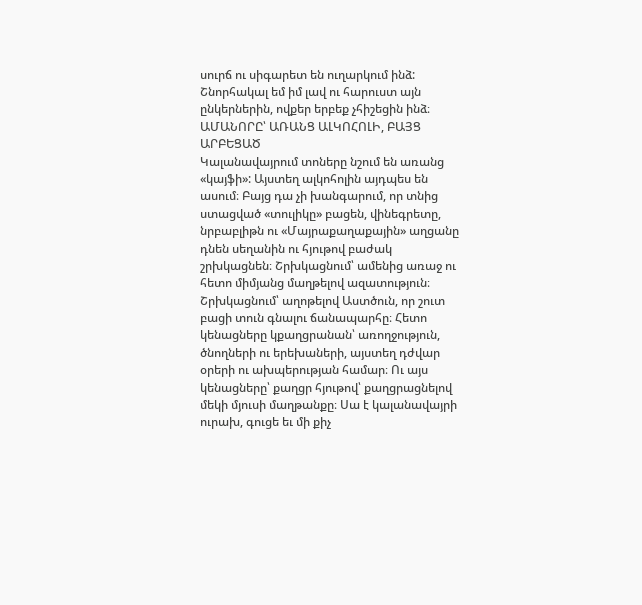սուրճ ու սիգարետ են ուղարկում ինձ: Շնորհակալ եմ իմ լավ ու հարուստ այն ընկերներին, ովքեր երբեք չհիշեցին ինձ։
ԱՄԱՆՈՐԸ՝ ԱՌԱՆՑ ԱԼԿՈՀՈԼԻ, ԲԱՅՑ ԱՐԲԵՑԱԾ
Կալանավայրում տոները նշում են առանց «կայֆի»: Այստեղ ալկոհոլին այդպես են ասում։ Բայց դա չի խանգարում, որ տնից ստացված «տուլիկը» բացեն, վինեգրետը, նրբաբլիթն ու «Մայրաքաղաքային» աղցանը դնեն սեղանին ու հյութով բաժակ շրխկացնեն։ Շրխկացնում՝ ամենից առաջ ու հետո միմյանց մաղթելով ազատություն։ Շրխկացնում՝ աղոթելով Աստծուն, որ շուտ բացի տուն գնալու ճանապարհը։ Հետո կենացները կքաղցրանան՝ առողջություն, ծնողների ու երեխաների, այստեղ դժվար օրերի ու ախպերության համար։ Ու այս կենացները՝ քաղցր հյութով՝ քաղցրացնելով մեկի մյուսի մաղթանքը։ Սա է կալանավայրի ուրախ, գուցե եւ մի քիչ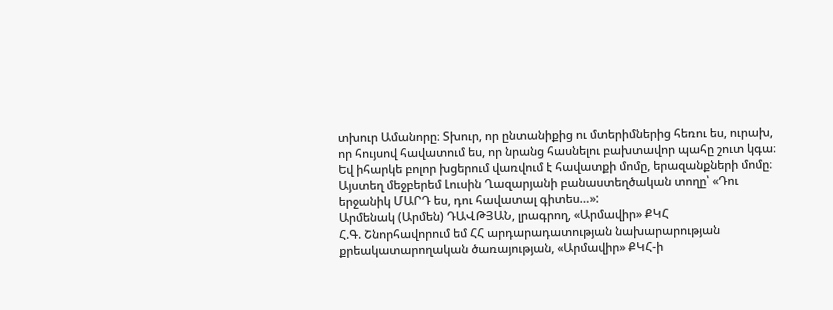տխուր Ամանորը։ Տխուր, որ ընտանիքից ու մտերիմներից հեռու ես, ուրախ, որ հույսով հավատում ես, որ նրանց հասնելու բախտավոր պահը շուտ կգա։ Եվ իհարկե բոլոր խցերում վառվում է հավատքի մոմը, երազանքների մոմը։
Այստեղ մեջբերեմ Լուսին Ղազարյանի բանաստեղծական տողը՝ «Դու երջանիկ ՄԱՐԴ ես, դու հավատալ գիտես…»:
Արմենակ (Արմեն) ԴԱՎԹՅԱՆ, լրագրող, «Արմավիր» ՔԿՀ
Հ.Գ. Շնորհավորում եմ ՀՀ արդարադատության նախարարության քրեակատարողական ծառայության, «Արմավիր» ՔԿՀ-ի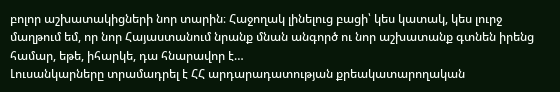բոլոր աշխատակիցների նոր տարին։ Հաջողակ լինելուց բացի՝ կես կատակ, կես լուրջ մաղթում եմ, որ նոր Հայաստանում նրանք մնան անգործ ու նոր աշխատանք գտնեն իրենց համար, եթե, իհարկե, դա հնարավոր է…
Լուսանկարները տրամադրել է ՀՀ արդարադատության քրեակատարողական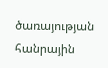ծառայության հանրային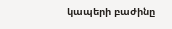կապերի բաժինը